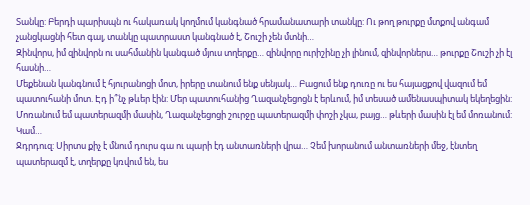Տանկը: Բերդի պարիսպն ու հակառակ կողմում կանգնած հրամանատարի տանկը: Ու թող թուրքը մտքով անգամ չանցկացնի հետ գալ, տանկը պատրաստ կանգնած է, Շուշի չեն մտնի…
Զինվորս, իմ զինվորն ու սահմանին կանգած մյուս տղերքը… զինվորը ուրիշինը չի լինում, զինվորներս… թուրքը Շուշի չի էլ հասնի…
Մեքենան կանգնում է հյուրանոցի մոտ, իրերը տանում ենք սենյակ… Բացում ենք դուռը ու ես հայացքով վազում եմ պատուհանի մոտ. Էդ ի՞նչ թևեր էին: Մեր պատուհանից Ղազանչեցոցն է երևում, իմ տեսած ամենասպիտակ եկեղեցին: Մոռանում եմ պատերազմի մասին, Ղազանչեցոցի շուրջը պատերազմի փոշի չկա, բայց… թևերի մասին էլ եմ մոռանում: Կամ…
Ջդրդուզ: Սիրտս քիչ է մնում դուրս գա ու պարի էդ անտառների վրա… Չեմ խորանում անտառների մեջ, էնտեղ պատերազմ է, տղերքը կռվում են, ես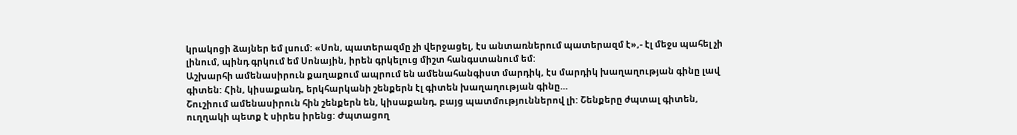կրակոցի ձայներ եմ լսում: «Սոն, պատերազմը չի վերջացել, էս անտառներում պատերազմ է»,- էլ մեջս պահել չի լինում, պինդ գրկում եմ Սոնային, իրեն գրկելուց միշտ հանգստանում եմ:
Աշխարհի ամենասիրուն քաղաքում ապրում են ամենահանգիստ մարդիկ, էս մարդիկ խաղաղության գինը լավ գիտեն: Հին, կիսաքանդ, երկհարկանի շենքերն էլ գիտեն խաղաղության գինը…
Շուշիում ամենասիրուն հին շենքերն են, կիսաքանդ, բայց պատմություններով լի: Շենքերը ժպտալ գիտեն, ուղղակի պետք է սիրես իրենց: Ժպտացող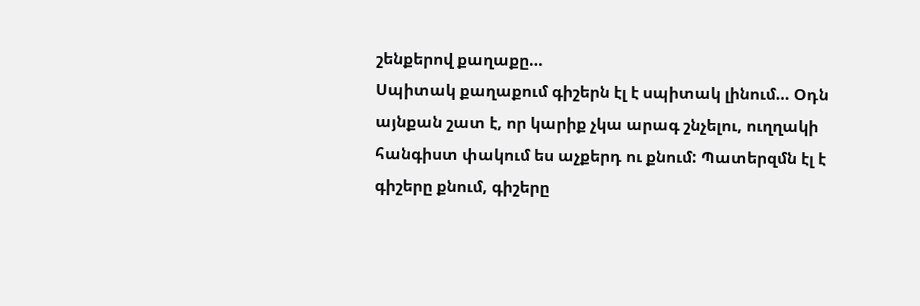շենքերով քաղաքը…
Սպիտակ քաղաքում գիշերն էլ է սպիտակ լինում… Օդն այնքան շատ է, որ կարիք չկա արագ շնչելու, ուղղակի հանգիստ փակում ես աչքերդ ու քնում: Պատերզմն էլ է գիշերը քնում, գիշերը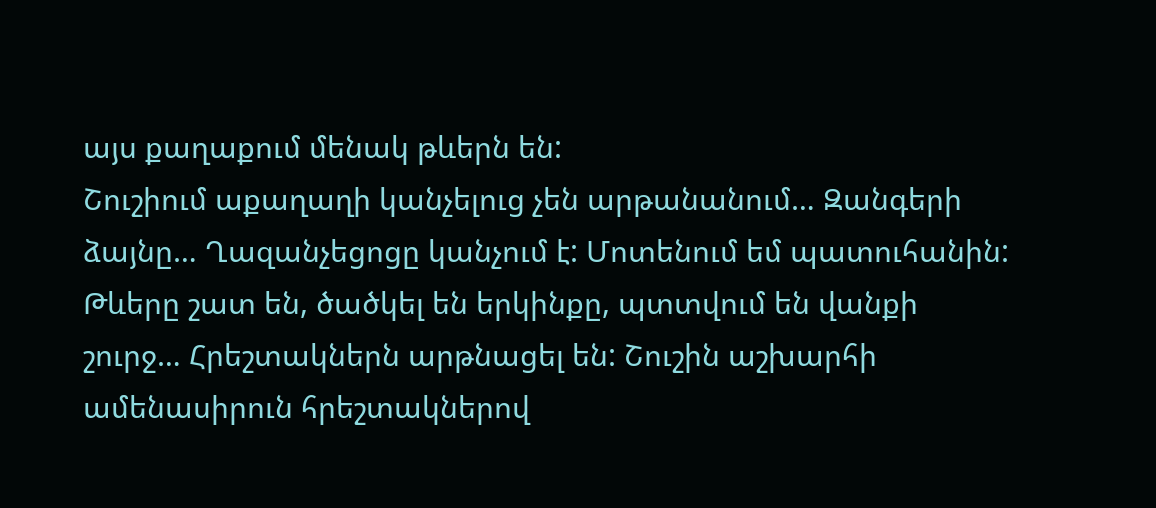այս քաղաքում մենակ թևերն են:
Շուշիում աքաղաղի կանչելուց չեն արթանանում… Զանգերի ձայնը… Ղազանչեցոցը կանչում է: Մոտենում եմ պատուհանին: Թևերը շատ են, ծածկել են երկինքը, պտտվում են վանքի շուրջ… Հրեշտակներն արթնացել են: Շուշին աշխարհի ամենասիրուն հրեշտակներով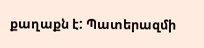քաղաքն է: Պատերազմի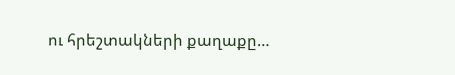ու հրեշտակների քաղաքը…